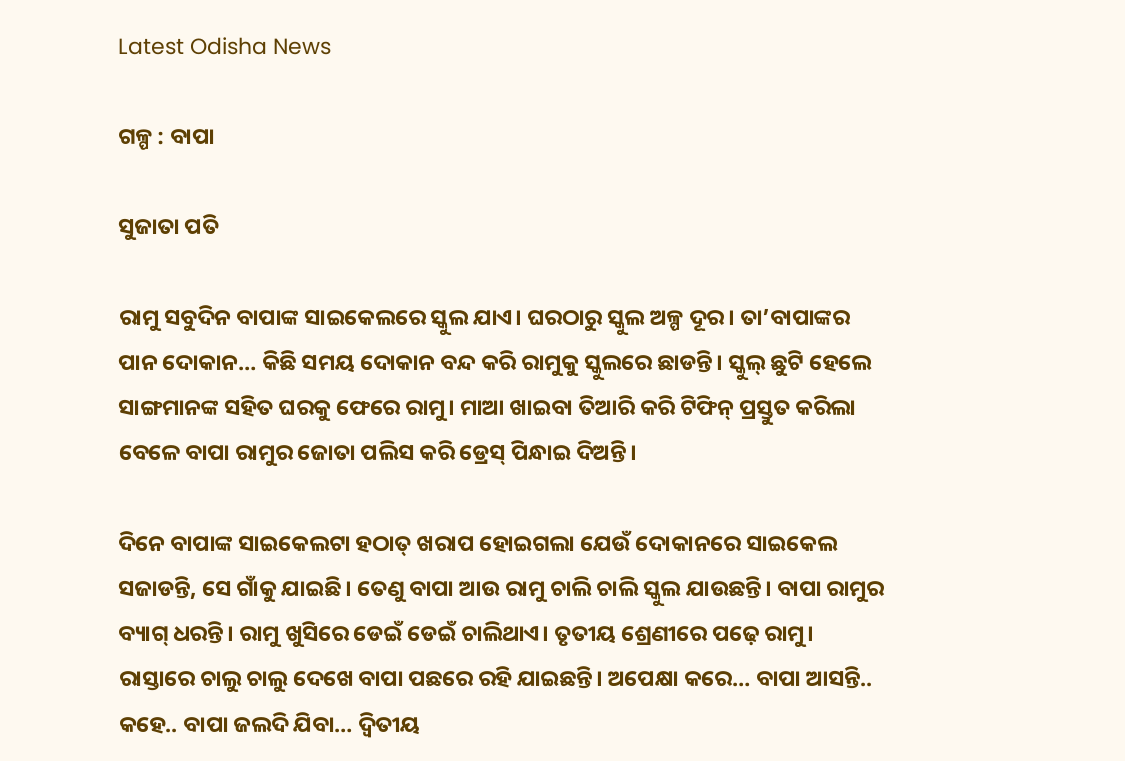Latest Odisha News

ଗଳ୍ପ : ବାପା

ସୁଜାତା ପତି

ରାମୁ ସବୁଦିନ ବାପାଙ୍କ ସାଇକେଲରେ ସ୍କୁଲ ଯାଏ। ଘରଠାରୁ ସ୍କୁଲ ଅଳ୍ପ ଦୂର। ତା’ବାପାଙ୍କର ପାନ ଦୋକାନ… କିଛି ସମୟ ଦୋକାନ ବନ୍ଦ କରି ରାମୁକୁ ସ୍କୁଲରେ ଛାଡନ୍ତି। ସ୍କୁଲ୍ ଛୁଟି ହେଲେ ସାଙ୍ଗମାନଙ୍କ ସହିତ ଘରକୁ ଫେରେ ରାମୁ। ମାଆ ଖାଇବା ତିଆରି କରି ଟିଫିନ୍ ପ୍ରସ୍ତୁତ କରିଲା ବେଳେ ବାପା ରାମୁର ଜୋତା ପଲିସ କରି ଡ୍ରେସ୍ ପିନ୍ଧାଇ ଦିଅନ୍ତି।

ଦିନେ ବାପାଙ୍କ ସାଇକେଲଟା ହଠାତ୍ ଖରାପ ହୋଇଗଲା ଯେଉଁ ଦୋକାନରେ ସାଇକେଲ ସଜାଡନ୍ତି, ସେ ଗାଁକୁ ଯାଇଛି। ତେଣୁ ବାପା ଆଉ ରାମୁ ଚାଲି ଚାଲି ସ୍କୁଲ ଯାଉଛନ୍ତି। ବାପା ରାମୁର ବ୍ୟାଗ୍ ଧରନ୍ତି। ରାମୁ ଖୁସିରେ ଡେଇଁ ଡେଇଁ ଚାଲିଥାଏ। ତୃତୀୟ ଶ୍ରେଣୀରେ ପଢ଼େ ରାମୁ। ରାସ୍ତାରେ ଚାଲୁ ଚାଲୁ ଦେଖେ ବାପା ପଛରେ ରହି ଯାଇଛନ୍ତି। ଅପେକ୍ଷା କରେ… ବାପା ଆସନ୍ତି.. କହେ.. ବାପା ଜଲଦି ଯିବା… ଦ୍ବିତୀୟ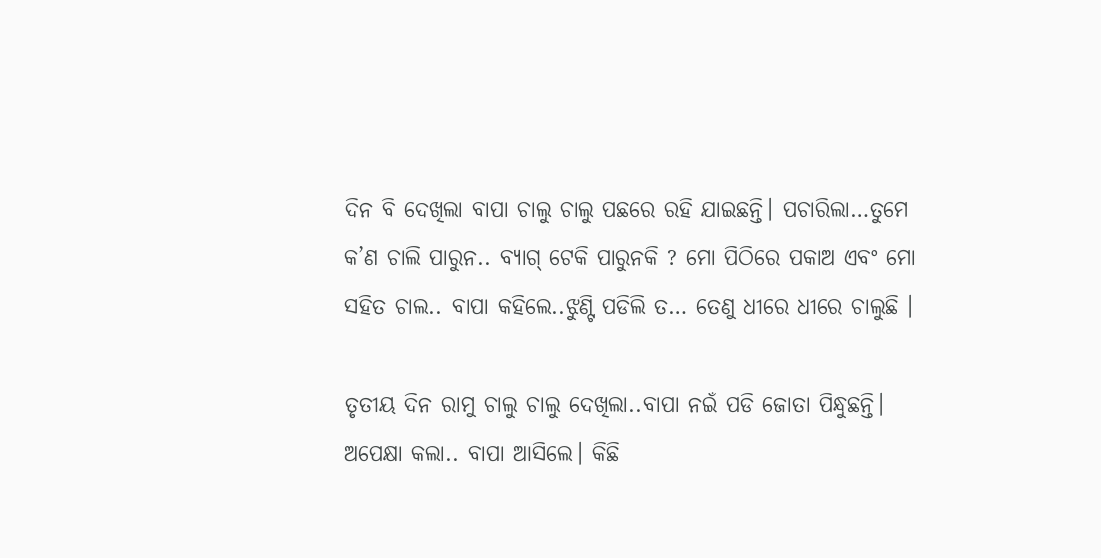ଦିନ ବି ଦେଖିଲା ବାପା ଚାଲୁ ଚାଲୁ ପଛରେ ରହି ଯାଇଛନ୍ତି। ପଚାରିଲା…ତୁମେ କ’ଣ ଚାଲି ପାରୁନ.. ବ୍ୟାଗ୍ ଟେକି ପାରୁନକି ? ମୋ ପିଠିରେ ପକାଅ ଏବଂ ମୋ ସହିତ ଚାଲ.. ବାପା କହିଲେ..ଝୁଣ୍ଟି ପଡିଲି ତ… ତେଣୁ ଧୀରେ ଧୀରେ ଚାଲୁଛି ।

ତୃତୀୟ ଦିନ ରାମୁ ଚାଲୁ ଚାଲୁ ଦେଖିଲା..ବାପା ନଇଁ ପଡି ଜୋତା ପିନ୍ଧୁଛନ୍ତି। ଅପେକ୍ଷା କଲା.. ବାପା ଆସିଲେ। କିଛି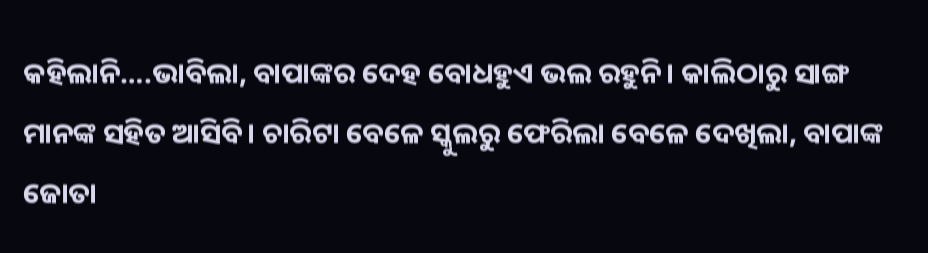କହିଲାନି….ଭାବିଲା, ବାପାଙ୍କର ଦେହ ବୋଧହୁଏ ଭଲ ରହୁନି। କାଲିଠାରୁ ସାଙ୍ଗ ମାନଙ୍କ ସହିତ ଆସିବି। ଚାରିଟା ବେଳେ ସ୍କୁଲରୁ ଫେରିଲା ବେଳେ ଦେଖିଲା, ବାପାଙ୍କ ଜୋତା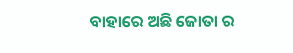ବାହାରେ ଅଛି ଜୋତା ର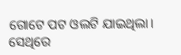ଗୋଟେ ପଟ ଓଲଟି ଯାଇଥିଲା। ସେଥିରେ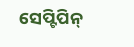ସେପ୍ଟିପିନ୍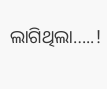ଲାଗିଥିଲା…..!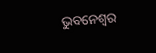ଭୁବନେଶ୍ୱର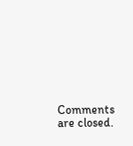Comments are closed.